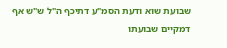שבועת שוא ודעת הסמ"ע דתיכף ה"ל ש"ש אף דמקיים שבועתו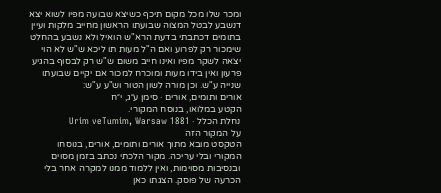ומכר שלו מכל מקום תיכף כשיצא שבועה מפיו לשוא יצא דנשבע לבטל המצוה שבועתו הראשון מחייב מלקות ועיין בתומים דכתבתי בדעת הרא"ש הואיל ולא נשבע בהחלט שימכור רק לפרוע ואם ה"ל מעות תו ליכא ש"ש לא הוי יצאה לשקר מפיו ואינו חייב משום ש"ש רק לבסוף בהגיע פרעון ואין בידו מעות ומוכרח למכור אם יקיים שבועתו שנייה ע"ש. וכן מורה לשון הטור וש"ע ע"ש:
אורים ותומים, אורים · סימן ע״ג, י״ח
הקטע במלואו, בנוסח המקורי.
נחלת הכלל · Urim veTumim, Warsaw 1881
על המקור הזה
הטקסט מובא מתוך אורים ותומים, אורים, בנוסחו המקורי ובלי עריכה. מקור הלכתי נכתב בזמן מסוים ובנסיבות מסוימות, ואין ללמוד ממנו למקרה אחר בלי הכרעה של פוסק. הצגתו כאן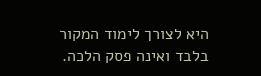היא לצורך לימוד המקור בלבד ואינה פסק הלכה.